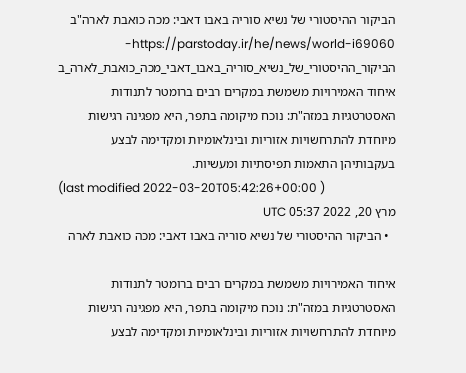הביקור ההיסטורי של נשיא סוריה באבו דאבי: מכה כואבת לארה"ב
https://parstoday.ir/he/news/world-i69060-הביקור_ההיסטורי_של_נשיא_סוריה_באבו_דאבי_מכה_כואבת_לארה_ב
איחוד האמירויות משמשת במקרים רבים ברומטר לתנודות האסטרטגיות במזה"ת: נוכח מיקומה בתפר, היא מפגינה רגישות מיוחדת להתרחשויות אזוריות ובינלאומיות ומקדימה לבצע בעקבותיהן התאמות תפיסתיות ומעשיות.
(last modified 2022-03-20T05:42:26+00:00 )
מרץ 20, 2022 05:37 UTC
  • הביקור ההיסטורי של נשיא סוריה באבו דאבי: מכה כואבת לארה

איחוד האמירויות משמשת במקרים רבים ברומטר לתנודות האסטרטגיות במזה"ת: נוכח מיקומה בתפר, היא מפגינה רגישות מיוחדת להתרחשויות אזוריות ובינלאומיות ומקדימה לבצע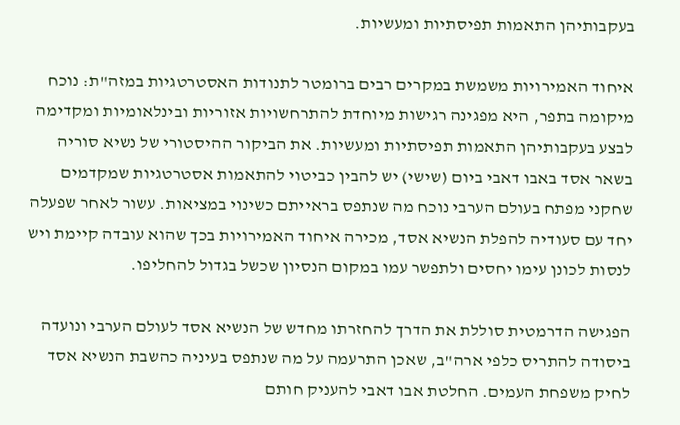בעקבותיהן התאמות תפיסתיות ומעשיות.

איחוד האמירויות משמשת במקרים רבים ברומטר לתנודות האסטרטגיות במזה"ת: נוכח מיקומה בתפר, היא מפגינה רגישות מיוחדת להתרחשויות אזוריות ובינלאומיות ומקדימה לבצע בעקבותיהן התאמות תפיסתיות ומעשיות. את הביקור ההיסטורי של נשיא סוריה בשאר אסד באבו דאבי ביום (שישי) יש להבין כביטוי להתאמות אסטרטגיות שמקדמים שחקני מפתח בעולם הערבי נוכח מה שנתפס בראייתם כשינוי במציאות. עשור לאחר שפעלה יחד עם סעודיה להפלת הנשיא אסד, מכירה איחוד האמירויות בכך שהוא עובדה קיימת ויש לנסות לכונן עימו יחסים ולתפשר עמו במקום הנסיון שכשל בגדול להחליפו.

הפגישה הדרמטית סוללת את הדרך להחזרתו מחדש של הנשיא אסד לעולם הערבי ונועדה ביסודה להתריס כלפי ארה"ב, שאכן התרעמה על מה שנתפס בעיניה כהשבת הנשיא אסד לחיק משפחת העמים. החלטת אבו דאבי להעניק חותם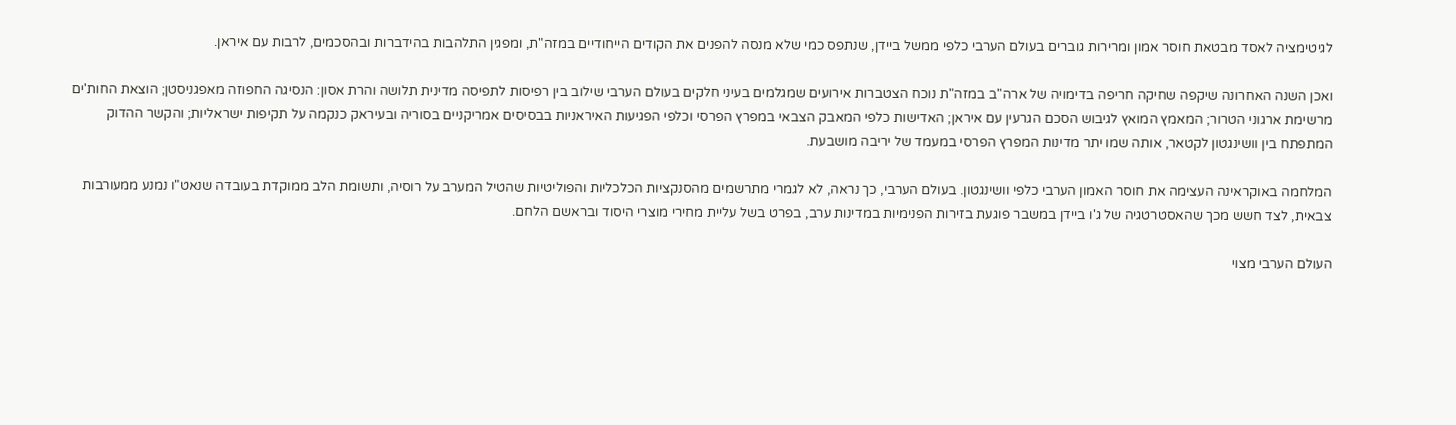לגיטימציה לאסד מבטאת חוסר אמון ומרירות גוברים בעולם הערבי כלפי ממשל ביידן, שנתפס כמי שלא מנסה להפנים את הקודים הייחודיים במזה"ת, ומפגין התלהבות בהידברות ובהסכמים, לרבות עם איראן.

ואכן השנה האחרונה שיקפה שחיקה חריפה בדימויה של ארה"ב במזה"ת נוכח הצטברות אירועים שמגלמים בעיני חלקים בעולם הערבי שילוב בין רפיסות לתפיסה מדינית תלושה והרת אסון: הנסיגה החפוזה מאפגניסטן; הוצאת החות'ים מרשימת ארגוני הטרור; המאמץ המואץ לגיבוש הסכם הגרעין עם איראן; האדישות כלפי המאבק הצבאי במפרץ הפרסי וכלפי הפגיעות האיראניות בבסיסים אמריקניים בסוריה ובעיראק כנקמה על תקיפות ישראליות; והקשר ההדוק המתפתח בין וושינגטון לקטאר, אותה שמו יתר מדינות המפרץ הפרסי במעמד של יריבה מושבעת.

המלחמה באוקראינה העצימה את חוסר האמון הערבי כלפי וושינגטון. בעולם הערבי, כך נראה, לא לגמרי מתרשמים מהסנקציות הכלכליות והפוליטיות שהטיל המערב על רוסיה, ותשומת הלב ממוקדת בעובדה שנאט"ו נמנע ממעורבות צבאית, לצד חשש מכך שהאסטרטגיה של ג'ו ביידן במשבר פוגעת בזירות הפנימיות במדינות ערב, בפרט בשל עליית מחירי מוצרי היסוד ובראשם הלחם.

העולם הערבי מצוי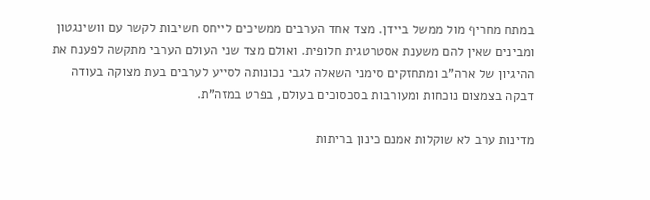במתח מחריף מול ממשל ביידן. מצד אחד הערבים ממשיכים לייחס חשיבות לקשר עם וושינגטון ומבינים שאין להם משענת אסטרטגית חלופית. ואולם מצד שני העולם הערבי מתקשה לפענח את ההיגיון של ארה"ב ומתחזקים סימני השאלה לגבי נכונותה לסייע לערבים בעת מצוקה בעודה דבקה בצמצום נוכחות ומעורבות בסכסוכים בעולם, בפרט במזה"ת.

מדינות ערב לא שוקלות אמנם כינון בריתות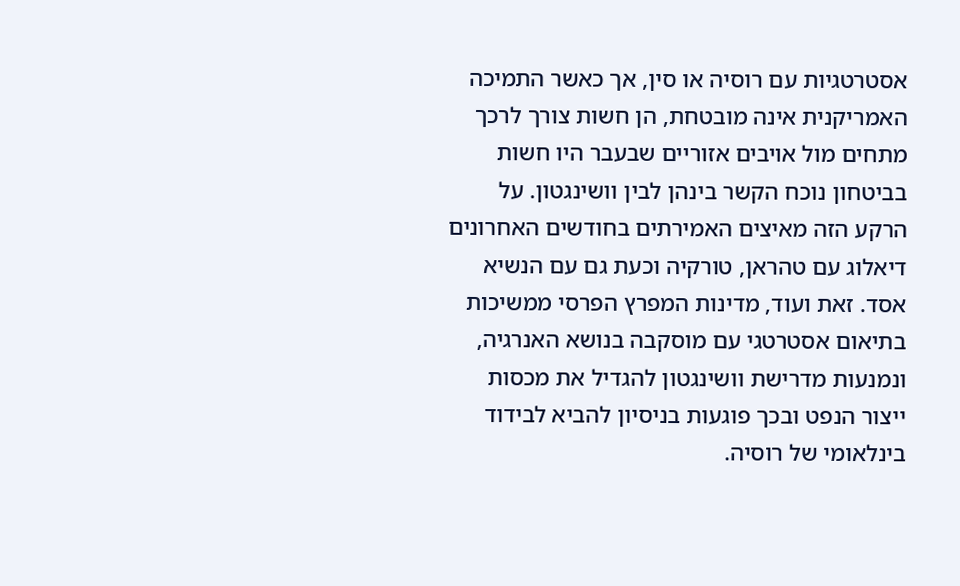אסטרטגיות עם רוסיה או סין, אך כאשר התמיכה האמריקנית אינה מובטחת, הן חשות צורך לרכך מתחים מול אויבים אזוריים שבעבר היו חשות בביטחון נוכח הקשר בינהן לבין וושינגטון. על הרקע הזה מאיצים האמירתים בחודשים האחרונים דיאלוג עם טהראן, טורקיה וכעת גם עם הנשיא אסד. זאת ועוד, מדינות המפרץ הפרסי ממשיכות בתיאום אסטרטגי עם מוסקבה בנושא האנרגיה, ונמנעות מדרישת וושינגטון להגדיל את מכסות ייצור הנפט ובכך פוגעות בניסיון להביא לבידוד בינלאומי של רוסיה.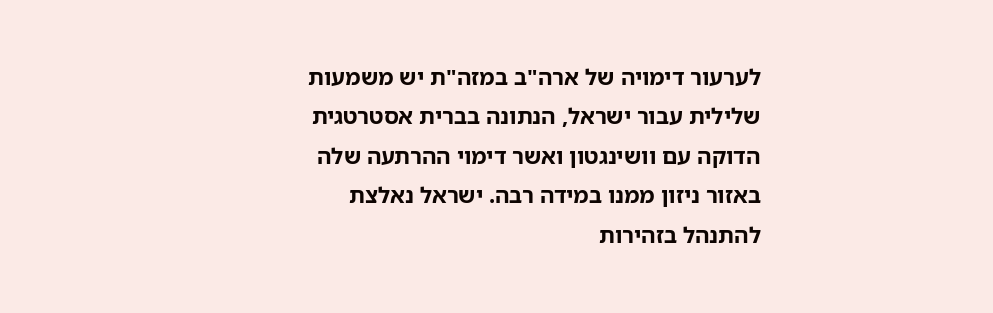לערעור דימויה של ארה"ב במזה"ת יש משמעות שלילית עבור ישראל, הנתונה בברית אסטרטגית הדוקה עם וושינגטון ואשר דימוי ההרתעה שלה באזור ניזון ממנו במידה רבה. ישראל נאלצת להתנהל בזהירות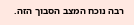רבה נוכח המצב הסבוך הזה.